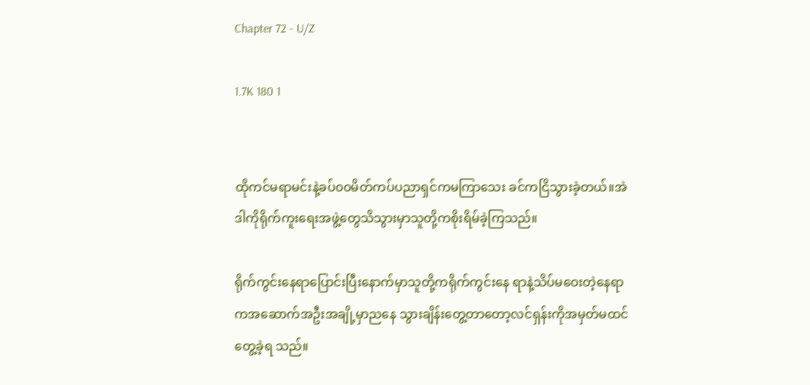Chapter 72 - U/Z

1.7K 180 1


ထိုကင်မရာမင်းနဲ့ခပ်၀၀မိတ်ကပ်ပညာရှင်ကမကြာသေး ခင်ကငြိသွားခဲ့တယ်။အဲဒါကိုရိုက်ကူးရေးအဖွဲ့တွေသိသွားမှာသူတို့ကစိုးရိမ်ခဲ့ကြသည်။

ရိုက်ကွင်းနေရာပြောင်းပြီးနောက်မှာသူတို့ကရိုက်ကွင်းနေ ရာနဲ့သိပ်မဝေးတဲ့နေရာကအဆောက်အဦးအချို့မှာညနေ သွားချိန်းတွေ့တာတော့လင်ရှန်းကိုအမှတ်မထင်တွေ့ခဲ့ရ သည်။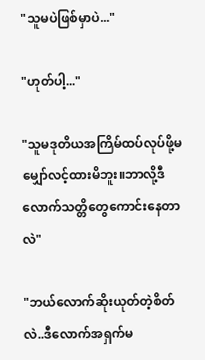"သူမပဲဖြစ်မှာပဲ..."

"ဟုတ်ပါ့..."

"သူမဒုတိယအကြိမ်ထပ်လုပ်ဖို့မမျှော်လင့်ထားမိဘူး။ဘာလို့ဒီလောက်သတ္တိတွေကောင်းနေတာလဲ"

"ဘယ်လောက်ဆိုးယုတ်တဲ့စိတ်လဲ..ဒီလောက်အရှက်မ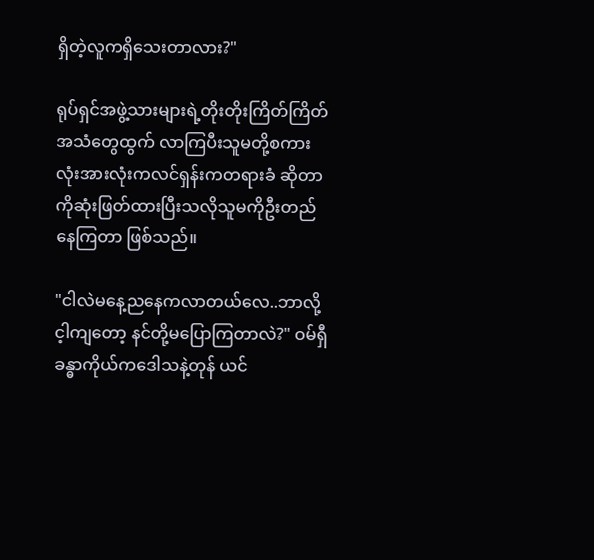ရှိတဲ့လူကရှိသေးတာလား?"

ရုပ်ရှင်အဖွဲ့သားများရဲ့တိုးတိုးကြိတ်ကြိတ်အသံတွေထွက် လာကြပီးသူမတို့စကားလုံးအားလုံးကလင်ရှန်းကတရားခံ ဆိုတာကိုဆုံးဖြတ်ထားပြီးသလိုသူမကိုဦးတည်နေကြတာ ဖြစ်သည်။

"ငါလဲမနေ့ညနေကလာတယ်လေ..ဘာလို့င့ါကျတော့ နင်တို့မပြောကြတာလဲ?" ဝမ်ရှီခန္ဓာကိုယ်ကဒေါသနဲ့တုန် ယင်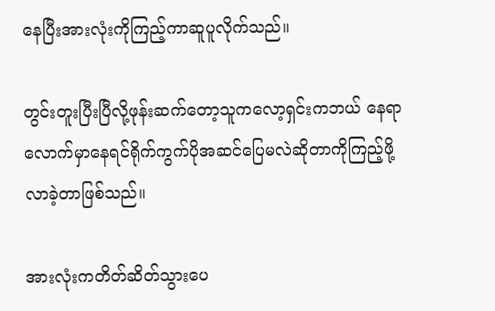နေပြီးအားလုံးကိုကြည့်ကာဆူပူလိုက်သည်။

တွင်းတူးပြီးပြီလို့ဖုန်းဆက်တော့သူကလော့ရှင်းကဘယ် နေရာလောက်မှာနေရင်ရိုက်ကွက်ပိုအဆင်ပြေမလဲဆိုတာကိုကြည့်ဖို့လာခဲ့တာဖြစ်သည်။

အားလုံးကတိတ်ဆိတ်သွားပေ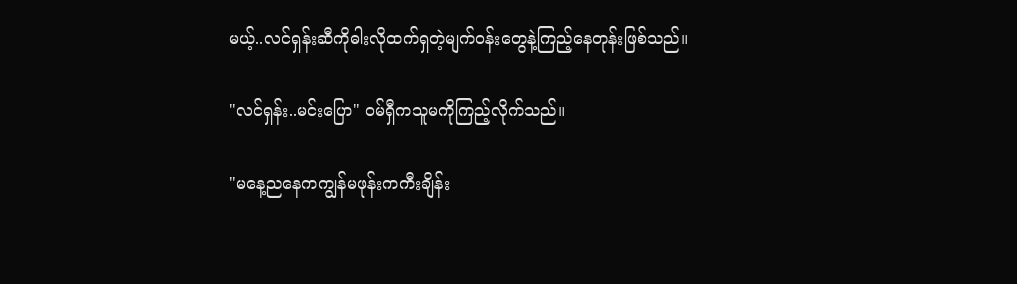မယ့်..လင်ရှန်းဆီကိုဓါးလိုထက်ရှတဲ့မျက်ဝန်းတွေနဲ့ကြည့်နေတုန်းဖြစ်သည်။

"လင်ရှန်း..မင်းပြော" ဝမ်ရှီကသူမကိုကြည့်လိုက်သည်။

"မနေ့ညနေကကျွန်မဖုန်းကကီးချိန်း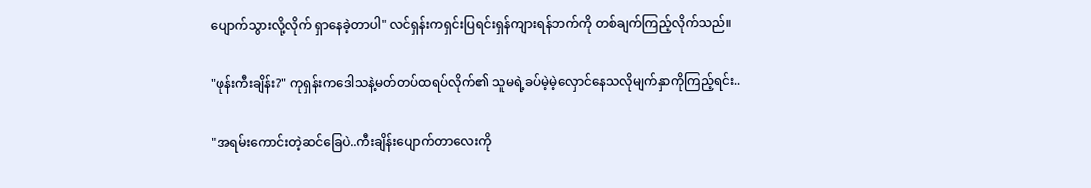ပျောက်သွားလို့လိုက် ရှာနေခဲ့တာပါ" လင်ရှန်းကရှင်းပြရင်းရှန်ကျားရန်ဘက်ကို တစ်ချက်ကြည့်လိုက်သည်။

"ဖုန်းကီးချိန်း?" ကုရှန်းကဒေါသနဲ့မတ်တပ်ထရပ်လိုက်၏ သူမရဲ့ခပ်မဲ့မဲ့လှောင်နေသလိုမျက်နှာကိုကြည့်ရင်း..

"အရမ်းကောင်းတဲ့ဆင်ခြေပဲ..ကီးချိန်းပျောက်တာလေးကို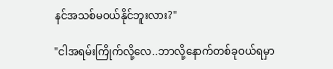နင်အသစ်မဝယ်နိုင်ဘူးလား?"

"ငါအရမ်းကြိုက်လို့လေ..ဘာလို့နောက်တစ်ခုဝယ်ရမှာ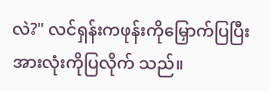လဲ?" လင်ရှန်းကဖုန်းကိုမြှောက်ပြပြီးအားလုံးကိုပြလိုက် သည်။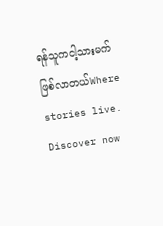ရန်သူကငါ့သားမက်ဖြစ်လာတယ်Where stories live. Discover now